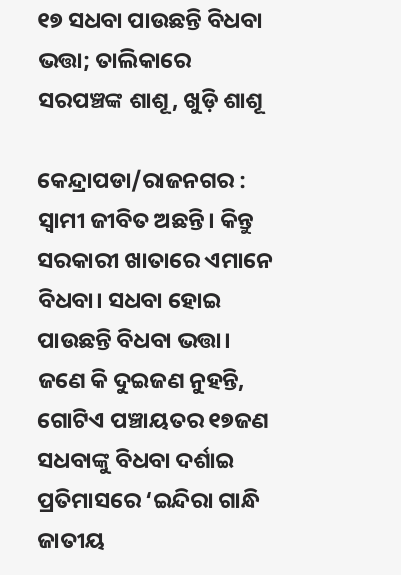୧୭ ସଧବା ପାଉଛନ୍ତି ବିଧବା ଭତ୍ତା; ତାଲିକାରେ ସରପଞ୍ଚଙ୍କ ଶାଶୂ, ଖୁଡ଼ି ଶାଶୂ

କେନ୍ଦ୍ରାପଡା/ରାଜନଗର : ସ୍ବାମୀ ଜୀବିତ ଅଛନ୍ତି। କିନ୍ତୁ ସରକାରୀ ଖାତାରେ ଏମାନେ ବିଧବା। ସଧବା ହୋଇ ପାଉଛନ୍ତି ବିଧବା ଭତ୍ତା। ଜଣେ କି ଦୁଇଜଣ ନୁହନ୍ତି, ଗୋଟିଏ ପଞ୍ଚାୟତର ୧୭ଜଣ ସଧବାଙ୍କୁ ବିଧବା ଦର୍ଶାଇ ପ୍ରତିମାସରେ ‘ଇନ୍ଦିରା ଗାନ୍ଧି ଜାତୀୟ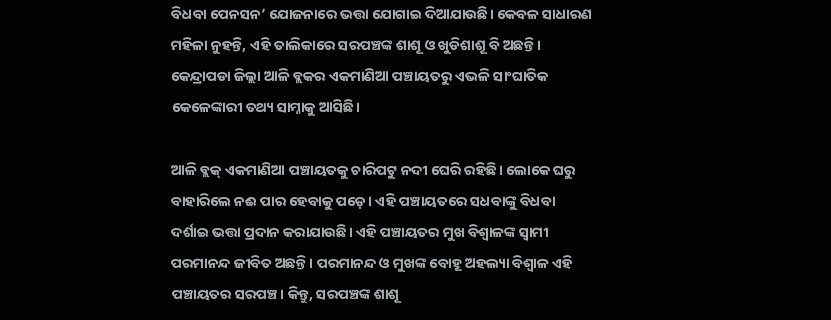ବିଧବା ପେନସନ’ ଯୋଜନାରେ ଭତ୍ତା ଯୋଗାଇ ଦିଆଯାଉଛି। କେବଳ ସାଧାରଣ ମହିଳା ନୁହନ୍ତି, ଏହି ତାଲିକାରେ ସରପଞ୍ଚଙ୍କ ଶାଶୂ ଓ ଖୁଡିଶାଶୂ ବି ଅଛନ୍ତି। କେନ୍ଦ୍ରାପଡା ଜିଲ୍ଲା ଆଳି ବ୍ଲକର ଏକମାଣିଆ ପଞ୍ଚ‌ାୟତରୁ ଏଭଳି ସାଂଘାତିକ କେଳେଙ୍କାରୀ ତଥ୍ୟ ସାମ୍ନାକୁ ଆସିଛି।

ଆଳି ବ୍ଲକ୍‌ ଏକମାଣିଆ ପଞ୍ଚାୟତକୁ ଚାରିପଟୁ ନଦୀ ଘେରି ରହିଛି। ଲୋକେ ଘରୁ ବାହାରିଲେ ନଈ ପାର ହେବାକୁ ପଡ଼େ। ଏହି ପଞ୍ଚ‌ାୟତରେ ସଧବାଙ୍କୁ ବିଧବା ଦର୍ଶାଇ ଭତ୍ତା ପ୍ରଦାନ କରାଯାଉଛି। ଏହି ପଞ୍ଚାୟତର ମୁଖ ବିଶ୍ବାଳଙ୍କ ସ୍ବାମୀ ପରମାନନ୍ଦ ଜୀବିତ ଅଛନ୍ତି। ପରମାନନ୍ଦ ଓ ମୁଖଙ୍କ ବୋହୂ ଅହଲ୍ୟା ବିଶ୍ବାଳ ଏହି ପଞ୍ଚାୟତର ସରପଞ୍ଚ। କିନ୍ତୁ, ସରପଞ୍ଚଙ୍କ ଶାଶୂ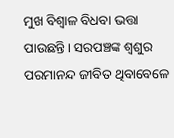ମୁଖ ବିଶ୍ବାଳ ବିଧବା ଭତ୍ତା ପାଉଛନ୍ତି। ସରପଞ୍ଚଙ୍କ ଶ୍ବଶୁର ପରମାନନ୍ଦ ଜୀବିତ ଥିବାବେଳେ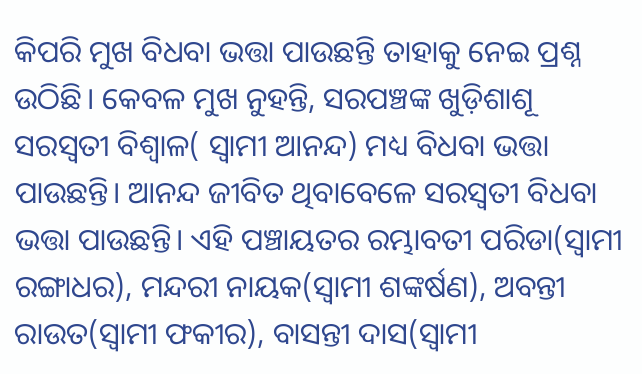କିପରି ମୁଖ ବିଧବା ଭତ୍ତା ପାଉଛନ୍ତି ତାହାକୁ ନେଇ ପ୍ରଶ୍ନ ଉଠିଛି। କେବଳ ମୁଖ ନୁହନ୍ତି, ସରପଞ୍ଚଙ୍କ ଖୁଡ଼ିଶାଶୂ ସରସ୍ବତୀ ବିଶ୍ବାଳ( ସ୍ବାମୀ ଆନନ୍ଦ) ମଧ୍ୟ ବିଧବା ଭତ୍ତା ପାଉଛନ୍ତି। ଆନନ୍ଦ ଜୀବିତ ଥିବାବେଳେ ସରସ୍ବତୀ ବିଧବା ଭତ୍ତା ପାଉଛନ୍ତି। ଏହି ପଞ୍ଚାୟତର ରମ୍ଭାବତୀ ପରିଡା(ସ୍ବାମୀ ରଙ୍ଗାଧର), ମନ୍ଦରୀ ନାୟକ(ସ୍ବାମୀ ଶଙ୍କର୍ଷଣ), ଅବନ୍ତୀ ରାଉତ(ସ୍ବାମୀ ଫକୀର), ବାସନ୍ତୀ ଦାସ(ସ୍ବାମୀ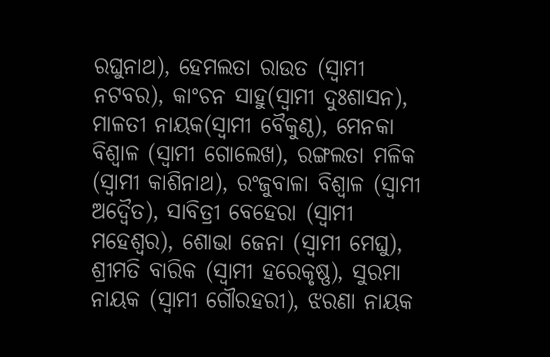ରଘୁନାଥ), ହେମଲତା ରାଉତ (ସ୍ବାମୀ ନଟବର), କାଂଚନ ସାହୁ(ସ୍ବାମୀ ଦୁଃଶାସନ), ମାଳତୀ ନାୟକ(ସ୍ବାମୀ ବୈକୁଣ୍ଠ), ମେନକା ବିଶ୍ବାଳ (ସ୍ବାମୀ ଗୋଲେଖ), ରଙ୍ଗଲତା ମଳିକ (ସ୍ବାମୀ କାଶିନାଥ), ରଂଜୁବାଳା ବିଶ୍ବାଳ (ସ୍ବାମୀ ଅଦ୍ବୈତ), ସାବିତ୍ରୀ ବେହେରା (ସ୍ବାମୀ ମହେଶ୍ବର), ଶୋଭା ଜେନା (ସ୍ବାମୀ ମେଘୁ), ଶ୍ରୀମତି ବାରିକ (ସ୍ବାମୀ ହରେକୃଷ୍ଣ), ସୁରମା ନାୟକ (ସ୍ବାମୀ ଗୌରହରୀ), ଝରଣା ନାୟକ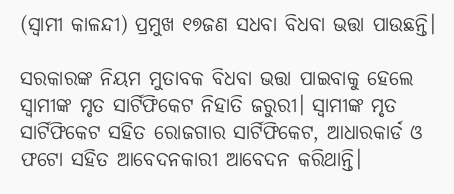(ସ୍ବାମୀ କାଳନ୍ଦୀ) ପ୍ରମୁଖ ୧୭ଜଣ ସଧବା ବିଧବା ଭତ୍ତା ପାଉଛନ୍ତି।

ସରକାରଙ୍କ ନିୟମ ମୁତାବକ ବିଧବା ଭତ୍ତା ପାଇବାକୁ ହେଲେ ସ୍ବାମୀଙ୍କ ମୃତ ସାର୍ଟିଫିକେଟ ନିହାତି ଜରୁରୀ। ସ୍ବାମୀଙ୍କ ମୃତ ସାର୍ଟିଫିକେଟ ସହିତ ରୋଜଗାର ସାର୍ଟିଫିକେଟ, ଆଧାରକାର୍ଡ ଓ ଫଟୋ ସହିତ ଆବେଦନକାରୀ ଆବେଦନ କରିଥାନ୍ତି।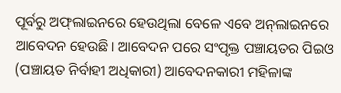ପୂର୍ବରୁ ଅଫ୍‌ଲାଇନରେ ହେଉଥିଲା ବେଳେ ଏବେ ଅନ୍‌ଲାଇନରେ ଆବେଦନ ହେଉଛି। ଆବେଦନ ପରେ ସଂପୃକ୍ତ ପଞ୍ଚାୟତର ପିଇଓ (ପଞ୍ଚାୟତ ନିର୍ବାହୀ ଅଧିକାରୀ) ଆବେଦନକାରୀ ମହିଳାଙ୍କ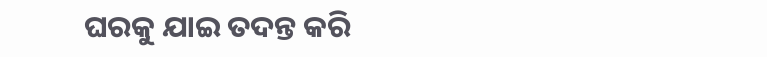ଘରକୁ ଯାଇ ତଦନ୍ତ କରି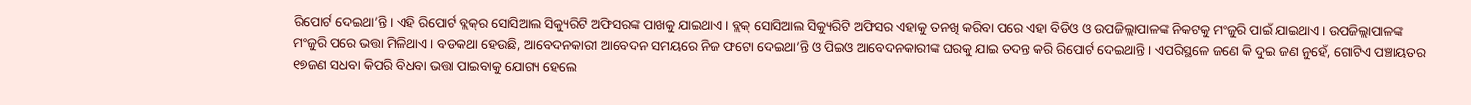ରିପୋର୍ଟ ଦେଇଥା’ନ୍ତି। ଏହି ରିପୋର୍ଟ ବ୍ଲକ୍‌ର ସୋସିଆଲ ସିକ୍ୟୁରିଟି ଅଫିସରଙ୍କ ପାଖକୁ ଯାଇଥାଏ। ବ୍ଲକ୍‌ ସୋସିଆଲ ସିକ୍ୟୁରିଟି ଅଫିସର ଏହାକୁ ତନଖି କରିବା ପରେ ଏହା ବିଡିଓ ଓ ଉପଜିଲ୍ଲାପାଳଙ୍କ ନିକଟକୁ ମଂଜୁରି ପାଇଁ ଯାଇଥାଏ। ଉପଜିଲ୍ଲାପାଳଙ୍କ ମଂଜୁରି ପରେ ଭତ୍ତା ମିଳିଥାଏ। ବଡକଥା ହେଉଛି, ଆବେଦନକାରୀ ଆବେଦନ ସମୟରେ ନିଜ ଫଟୋ ଦେଇଥା’ନ୍ତି ଓ ପିଇଓ ଆବେଦନକାରୀଙ୍କ ଘରକୁ ଯାଇ ତଦନ୍ତ କରି ରିପୋର୍ଟ ଦେଇଥାନ୍ତି। ଏପରିସ୍ଥଳେ ଜଣେ କି ଦୁଇ ଜଣ ନୁହେଁ, ଗୋଟିଏ ପଞ୍ଚାୟତର ୧୭ଜଣ ସଧବା କିପରି ବିଧବା ଭତ୍ତା ପାଇବାକୁ ଯୋଗ୍ୟ ହେଲେ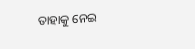ତାହାକୁ ନେଇ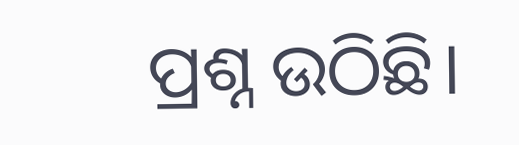ପ୍ରଶ୍ନ ଉଠିଛି।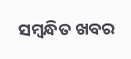ସମ୍ବନ୍ଧିତ ଖବର